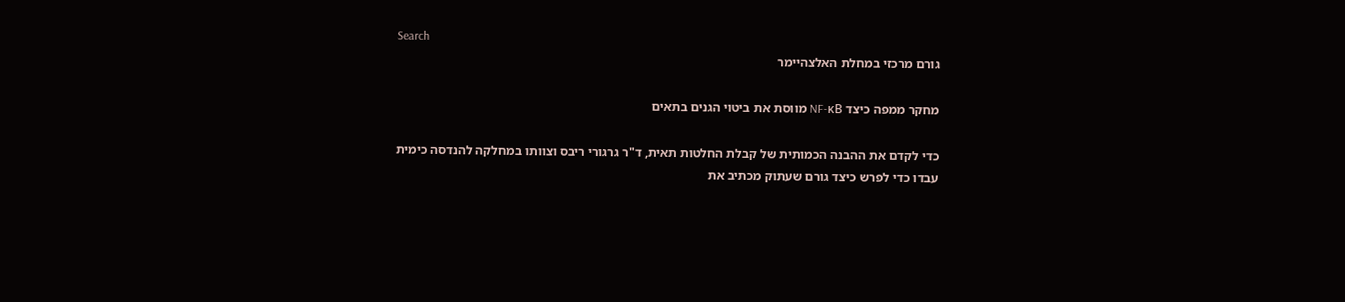Search
גורם מרכזי במחלת האלצהיימר

מחקר ממפה כיצד NF-κB מווסת את ביטוי הגנים בתאים

כדי לקדם את ההבנה הכמותית של קבלת החלטות תאית, ד"ר גרגורי ריבס וצוותו במחלקה להנדסה כימית עבדו כדי לפרש כיצד גורם שעתוק מכתיב את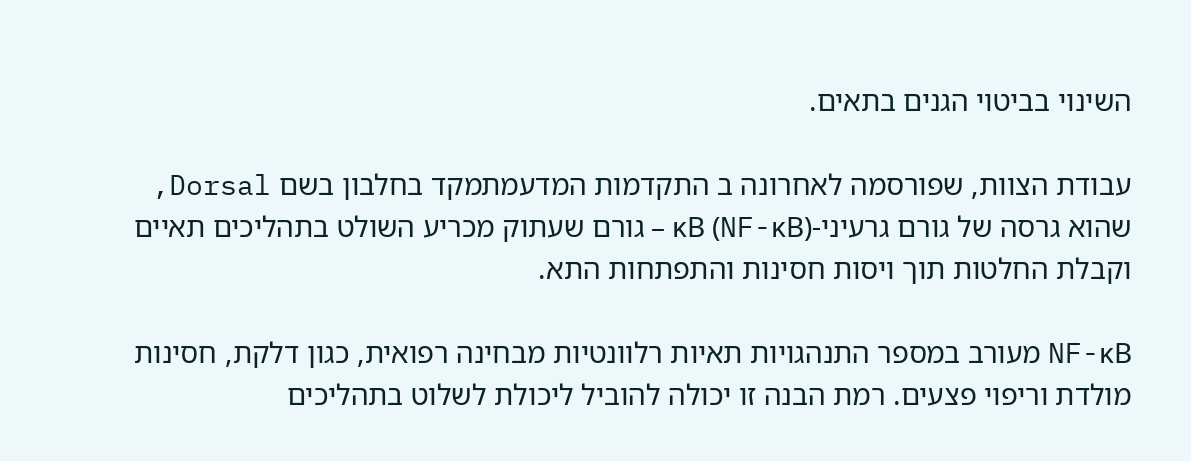השינוי בביטוי הגנים בתאים.

עבודת הצוות, שפורסמה לאחרונה ב התקדמות המדעמתמקד בחלבון בשם Dorsal, שהוא גרסה של גורם גרעיני-κB (NF-κB) – גורם שעתוק מכריע השולט בתהליכים תאיים וקבלת החלטות תוך ויסות חסינות והתפתחות התא.

NF-κB מעורב במספר התנהגויות תאיות רלוונטיות מבחינה רפואית, כגון דלקת, חסינות מולדת וריפוי פצעים. רמת הבנה זו יכולה להוביל ליכולת לשלוט בתהליכים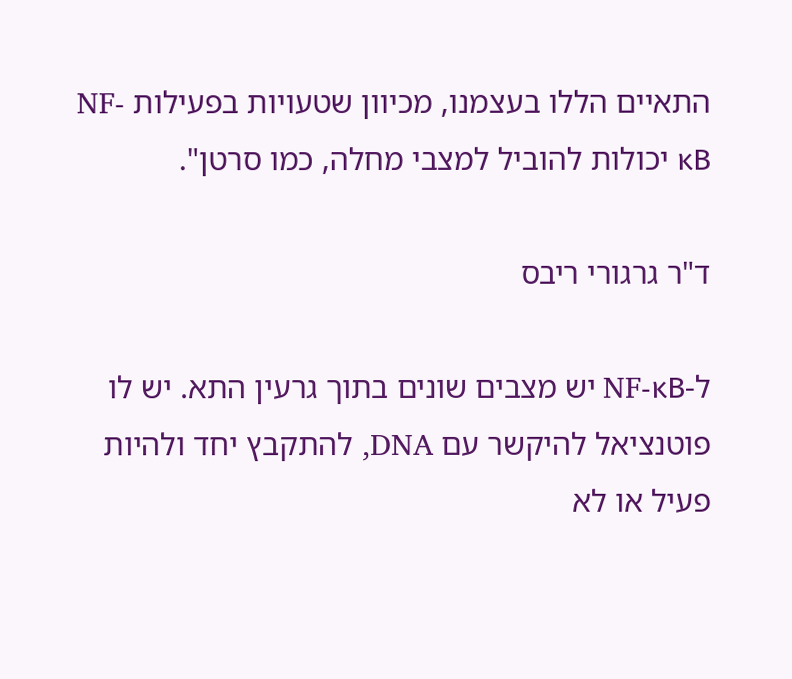התאיים הללו בעצמנו, מכיוון שטעויות בפעילות NF-κB יכולות להוביל למצבי מחלה, כמו סרטן".

ד"ר גרגורי ריבס

ל-NF-κB יש מצבים שונים בתוך גרעין התא. יש לו פוטנציאל להיקשר עם DNA, להתקבץ יחד ולהיות פעיל או לא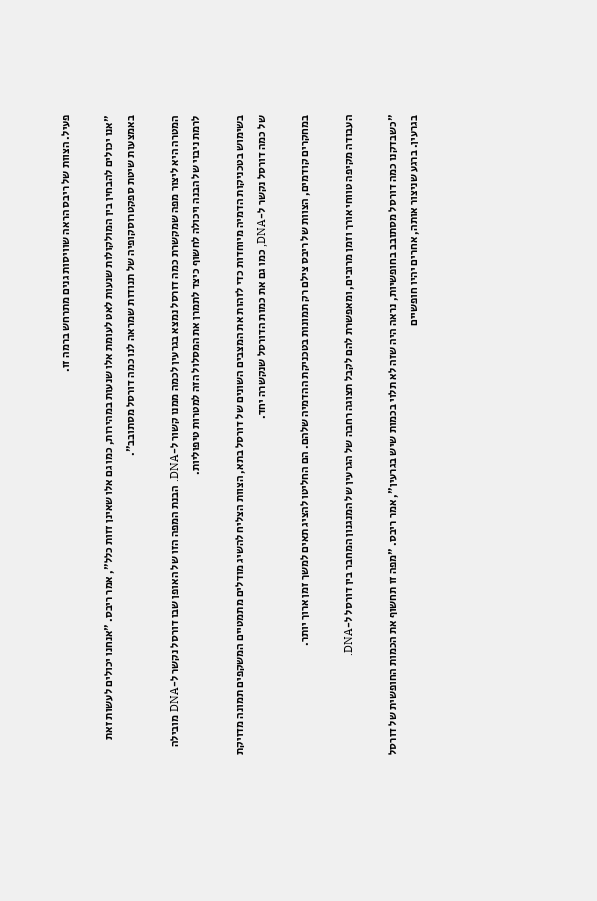פעיל. הצוות של ריבס הראה שוויסות גנים מתרחש ברמה זו.

"אנו יכולים להבחין בין המולקולות שנעות לאט לעומת אלו שנעות במהירות, כמו גם אלו שאינן זזות כלל", אמר ריבס. "אנחנו יכולים לעשות זאת באמצעות שיטת ספקטרוסקופיה של תנודות שמראה לנו כמה דורסל מסתובב".

המטרה היא ליצור מפה שמקשרת כמה דורסל נמצא בגרעין לכמה ממנו קשור ל-DNA. הבנת המפה הזו של האופן שבו דורסל נקשר ל-DNA מובילה לרמת ניבוי של הבנה ויכולה לחשוף כיצד לתמרן את המסלול הזה למטרות טיפוליות.

בשימוש בטכניקות הדמיה מיוחדות כדי לזהות את המצבים השונים של דורסל בתא, הצוות הצליח להשיג מודלים מתמטיים המשקפים תמונה מדויקת של כמה דורסל נקשר ל-DNA, כמו גם את כמות הדורסל שנקשרה יחד.

במחקרים קודמים, הצוות של ריבס צילם רק תמונות בטכניקת ההדמיה שלהם. הם החליטו להציג תאים למשך זמן ארוך יותר.

העבודה מקיפה טווחי אורך וזמן מרובים, ומאפשרת להם לקבל תצוגה רחבה של הגרעין של המנגנון המחבר בין דורסל ל-DNA.

"כשבדקנו כמה דורסל מסתובב בחופשיות, נראה היה שזה לא תלוי בכמות שיש בגרעין", אמר ריבס. "מפה זו תחשוף את הכמות החופשית של דורסל בגרעין. ברגע שניצור אותה, אחרים יהיו חופשיים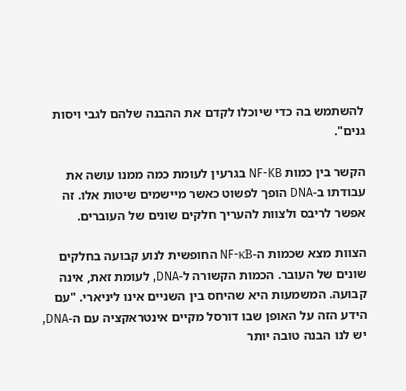להשתמש בה כדי שיוכלו לקדם את ההבנה שלהם לגבי ויסות גנים".

הקשר בין כמות NF-KB בגרעין לעומת כמה ממנו עושה את עבודתו ב-DNA הופך לפשוט כאשר מיישמים שיטות אלו. זה אפשר לריבס ולצוות להעריך חלקים שונים של העוברים.

הצוות מצא שכמות ה-NF-κB החופשית לנוע קבועה בחלקים שונים של העובר. הכמות הקשורה ל-DNA, לעומת זאת, אינה קבועה. המשמעות היא שהיחס בין השניים אינו ליניארי. "עם הידע הזה על האופן שבו דורסל מקיים אינטראקציה עם ה-DNA, יש לנו הבנה טובה יותר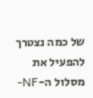של כמה נצטרך להפעיל את מסלול ה-NF-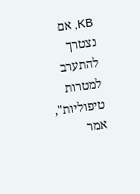KB, אם נצטרך להתערב למטרות טיפוליות", אמר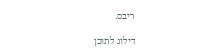ריבס.

דילוג לתוכן